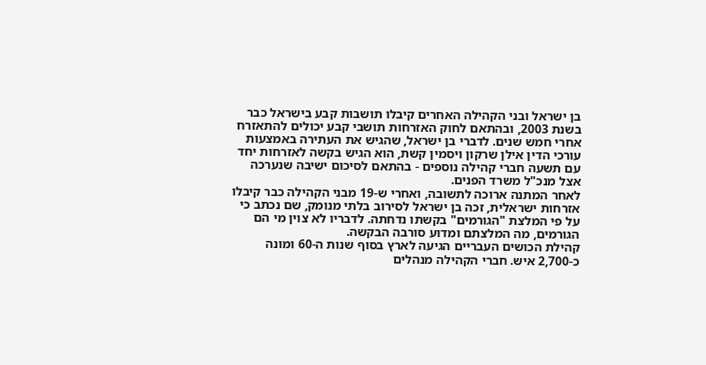בן ישראל ובני הקהילה האחרים קיבלו תושבות קבע בישראל כבר בשנת 2003, ובהתאם לחוק האזרחות תושבי קבע יכולים להתאזרח אחרי חמש שנים. לדברי בן ישראל, שהגיש את העתירה באמצעות עורכי הדין אילן שרקון ויסמין קשת, הוא הגיש בקשה לאזרחות יחד עם תשעה חברי קהילה נוספים - בהתאם לסיכום ישיבה שנערכה אצל מנכ"ל משרד הפנים.
לאחר המתנה ארוכה לתשובה, ואחרי ש-19 מבני הקהילה כבר קיבלו אזרחות ישראלית, זכה בן ישראל לסירוב בלתי מנומק, שם נכתב כי על פי המלצת "הגורמים" בקשתו נדחתה. לדבריו לא צוין מי הם הגורמים, מה המלצתם ומדוע סורבה הבקשה.
קהילת הכושים העבריים הגיעה לארץ בסוף שנות ה-60 ומונה כ-2,700 איש. חברי הקהילה מנהלים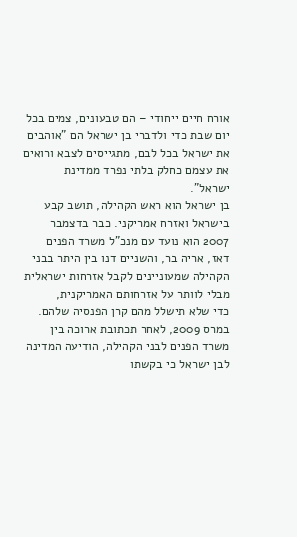אורח חיים ייחודי – הם טבעונים, צמים בכל יום שבת כדי ולדברי בן ישראל הם "אוהבים את ישראל בכל לבם, מתגייסים לצבא ורואים את עצמם כחלק בלתי נפרד ממדינת ישראל".
בן ישראל הוא ראש הקהילה, תושב קבע בישראל ואזרח אמריקני. כבר בדצמבר 2007 הוא נועד עם מנכ"ל משרד הפנים דאז, אריה בר, והשניים דנו בין היתר בבני הקהילה שמעוניינים לקבל אזרחות ישראלית מבלי לוותר על אזרחותם האמריקנית,
כדי שלא תישלל מהם קרן הפנסיה שלהם. במרס 2009, לאחר תכתובת ארוכה בין משרד הפנים לבני הקהילה, הודיעה המדינה לבן ישראל כי בקשתו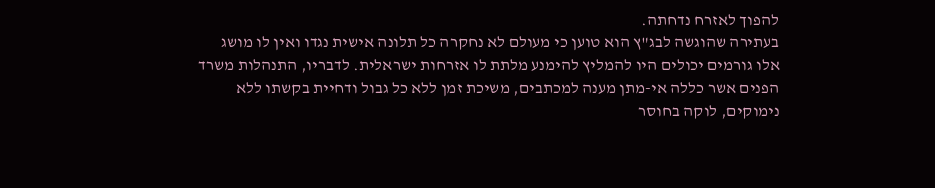להפוך לאזרח נדחתה.
בעתירה שהוגשה לבג"ץ הוא טוען כי מעולם לא נחקרה כל תלונה אישית נגדו ואין לו מושג אלו גורמים יכולים היו להמליץ להימנע מלתת לו אזרחות ישראלית. לדבריו, התנהלות משרד הפנים אשר כללה אי-מתן מענה למכתבים, משיכת זמן ללא כל גבול ודחיית בקשתו ללא נימוקים, לוקה בחוסר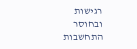רגישות ובחוסר התחשבות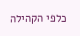כלפי הקהילה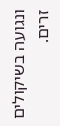ונגועה בשיקולים זרים.